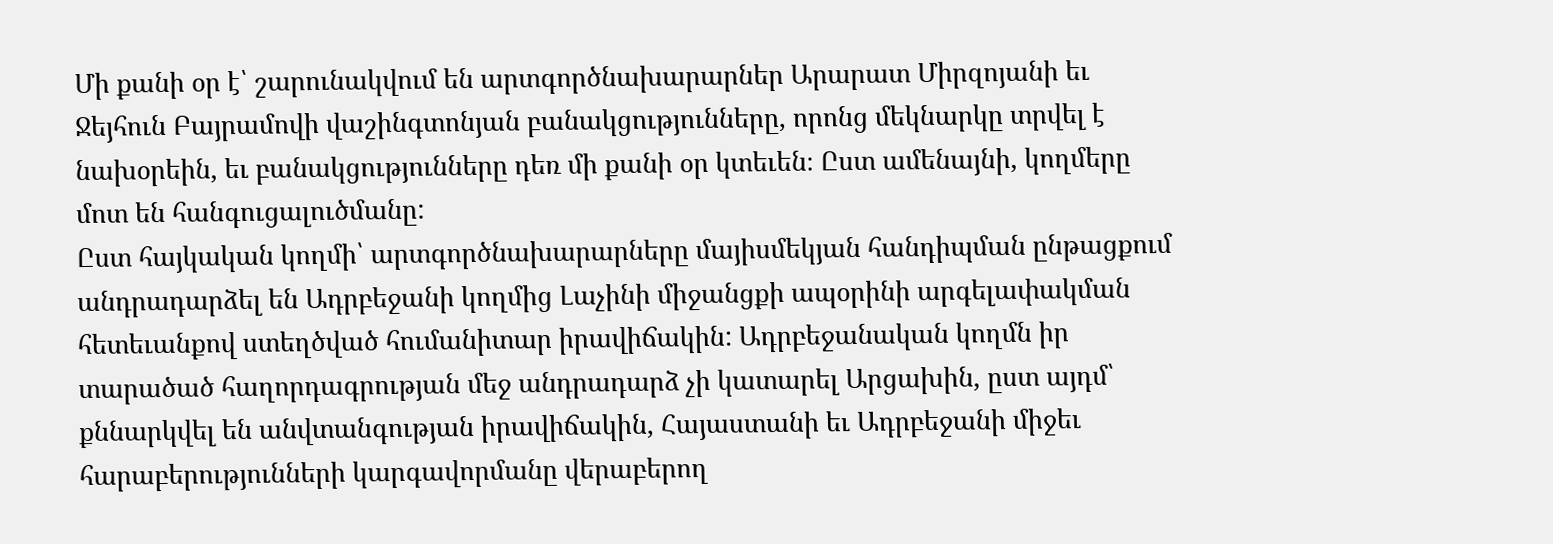Մի քանի օր է՝ շարունակվում են արտգործնախարարներ Արարատ Միրզոյանի եւ Ջեյհուն Բայրամովի վաշինգտոնյան բանակցությունները, որոնց մեկնարկը տրվել է նախօրեին, եւ բանակցությունները դեռ մի քանի օր կտեւեն։ Ըստ ամենայնի, կողմերը մոտ են հանգուցալուծմանը:
Ըստ հայկական կողմի՝ արտգործնախարարները մայիսմեկյան հանդիպման ընթացքում անդրադարձել են Ադրբեջանի կողմից Լաչինի միջանցքի ապօրինի արգելափակման հետեւանքով ստեղծված հումանիտար իրավիճակին: Ադրբեջանական կողմն իր տարածած հաղորդագրության մեջ անդրադարձ չի կատարել Արցախին, ըստ այդմ՝ քննարկվել են անվտանգության իրավիճակին, Հայաստանի եւ Ադրբեջանի միջեւ հարաբերությունների կարգավորմանը վերաբերող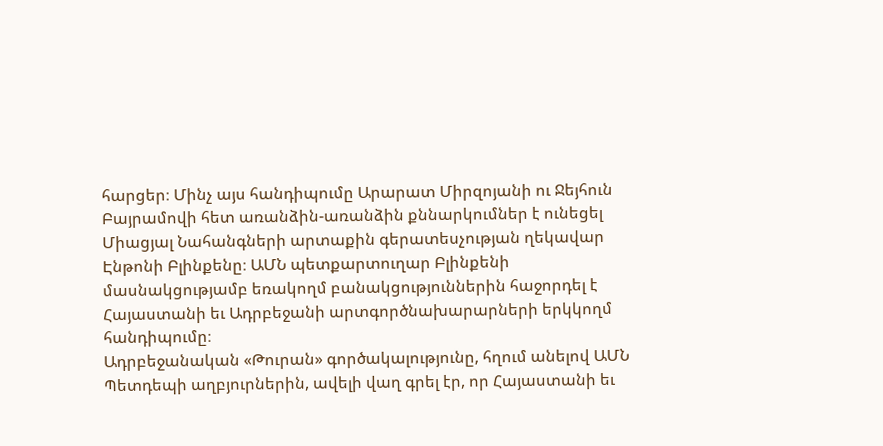հարցեր։ Մինչ այս հանդիպումը Արարատ Միրզոյանի ու Ջեյհուն Բայրամովի հետ առանձին-առանձին քննարկումներ է ունեցել Միացյալ Նահանգների արտաքին գերատեսչության ղեկավար Էնթոնի Բլինքենը։ ԱՄՆ պետքարտուղար Բլինքենի մասնակցությամբ եռակողմ բանակցություններին հաջորդել է Հայաստանի եւ Ադրբեջանի արտգործնախարարների երկկողմ հանդիպումը։
Ադրբեջանական «Թուրան» գործակալությունը, հղում անելով ԱՄՆ Պետդեպի աղբյուրներին, ավելի վաղ գրել էր, որ Հայաստանի եւ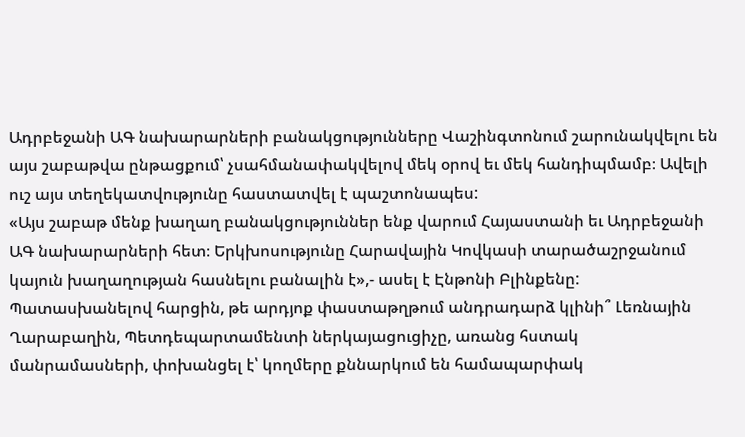Ադրբեջանի ԱԳ նախարարների բանակցությունները Վաշինգտոնում շարունակվելու են այս շաբաթվա ընթացքում՝ չսահմանափակվելով մեկ օրով եւ մեկ հանդիպմամբ։ Ավելի ուշ այս տեղեկատվությունը հաստատվել է պաշտոնապես:
«Այս շաբաթ մենք խաղաղ բանակցություններ ենք վարում Հայաստանի եւ Ադրբեջանի ԱԳ նախարարների հետ։ Երկխոսությունը Հարավային Կովկասի տարածաշրջանում կայուն խաղաղության հասնելու բանալին է»,- ասել է Էնթոնի Բլինքենը: Պատասխանելով հարցին, թե արդյոք փաստաթղթում անդրադարձ կլինի՞ Լեռնային Ղարաբաղին, Պետդեպարտամենտի ներկայացուցիչը, առանց հստակ մանրամասների, փոխանցել է՝ կողմերը քննարկում են համապարփակ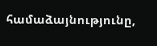համաձայնությունը,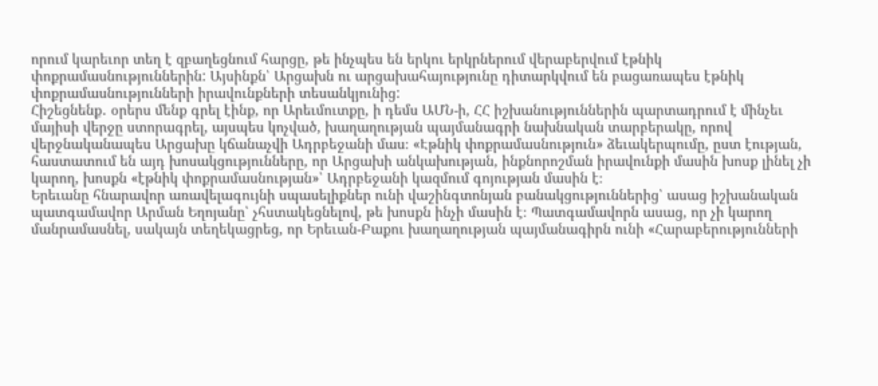որում կարեւոր տեղ է զբաղեցնում հարցը, թե ինչպես են երկու երկրներում վերաբերվում էթնիկ փոքրամասնություններին: Այսինքն՝ Արցախն ու արցախահայությունը դիտարկվում են բացառապես էթնիկ փոքրամասնությունների իրավունքների տեսանկյունից:
Հիշեցնենք․ օրերս մենք գրել էինք, որ Արեւմուտքը, ի դեմս ԱՄՆ-ի, ՀՀ իշխանություններին պարտադրում է մինչեւ մայիսի վերջը ստորագրել, այսպես կոչված, խաղաղության պայմանագրի նախնական տարբերակը, որով վերջնականապես Արցախը կճանաչվի Ադրբեջանի մաս։ «Էթնիկ փոքրամասնություն» ձեւակերպումը, ըստ էության, հաստատում են այդ խոսակցությունները, որ Արցախի անկախության, ինքնորոշման իրավունքի մասին խոսք լինել չի կարող, խոսքն «էթնիկ փոքրամասնության»՝ Ադրբեջանի կազմում գոյության մասին է։
Երեւանը հնարավոր առավելագույնի սպասելիքներ ունի վաշինգտոնյան բանակցություններից՝ ասաց իշխանական պատգամավոր Արման Եղոյանը՝ չհստակեցնելով, թե խոսքն ինչի մասին է։ Պատգամավորն ասաց, որ չի կարող մանրամասնել, սակայն տեղեկացրեց, որ Երեւան-Բաքու խաղաղության պայմանագիրն ունի «Հարաբերությունների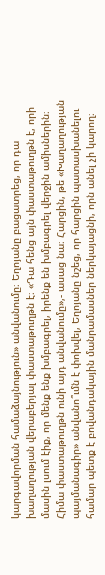կարգավորման համաձայնություն» անվանումը։ Եղոյանը բացատրեց, որ դա խաղաղության վերաբերյալ փաստաթուղթն է։ «Դա հենց այն փաստաթուղթն է, որի մասին լսում էիք, որ մենք ենք խմբագրել, իրենք են խմբագրել վերջին ամիսներին։ Հիմա փաստաթուղթն ունի այդ անվանումը»,- ասաց նա։ Հարցին, թե «Խաղաղության պայմանագիր» անվանո՞ւմն է փոխվել, Եղոյանը նշեց, որ հարցին պատասխանելու համար պետք է բովանդակային մանրամասներ ներկայացնի, որն անել չի կարող։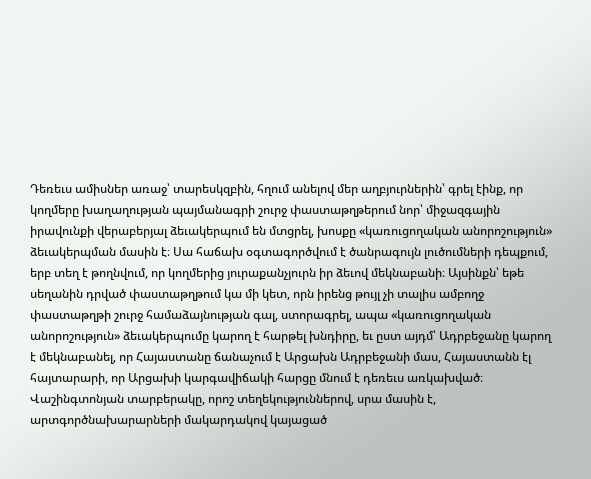Դեռեւս ամիսներ առաջ՝ տարեսկզբին, հղում անելով մեր աղբյուրներին՝ գրել էինք, որ կողմերը խաղաղության պայմանագրի շուրջ փաստաթղթերում նոր՝ միջազգային իրավունքի վերաբերյալ ձեւակերպում են մտցրել, խոսքը «կառուցողական անորոշություն» ձեւակերպման մասին է։ Սա հաճախ օգտագործվում է ծանրագույն լուծումների դեպքում, երբ տեղ է թողնվում, որ կողմերից յուրաքանչյուրն իր ձեւով մեկնաբանի։ Այսինքն՝ եթե սեղանին դրված փաստաթղթում կա մի կետ, որն իրենց թույլ չի տալիս ամբողջ փաստաթղթի շուրջ համաձայնության գալ, ստորագրել, ապա «կառուցողական անորոշություն» ձեւակերպումը կարող է հարթել խնդիրը, եւ ըստ այդմ՝ Ադրբեջանը կարող է մեկնաբանել, որ Հայաստանը ճանաչում է Արցախն Ադրբեջանի մաս, Հայաստանն էլ հայտարարի, որ Արցախի կարգավիճակի հարցը մնում է դեռեւս առկախված։ Վաշինգտոնյան տարբերակը, որոշ տեղեկություններով, սրա մասին է, արտգործնախարարների մակարդակով կայացած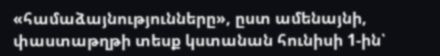«համաձայնությունները», ըստ ամենայնի, փաստաթղթի տեսք կստանան հունիսի 1-ին՝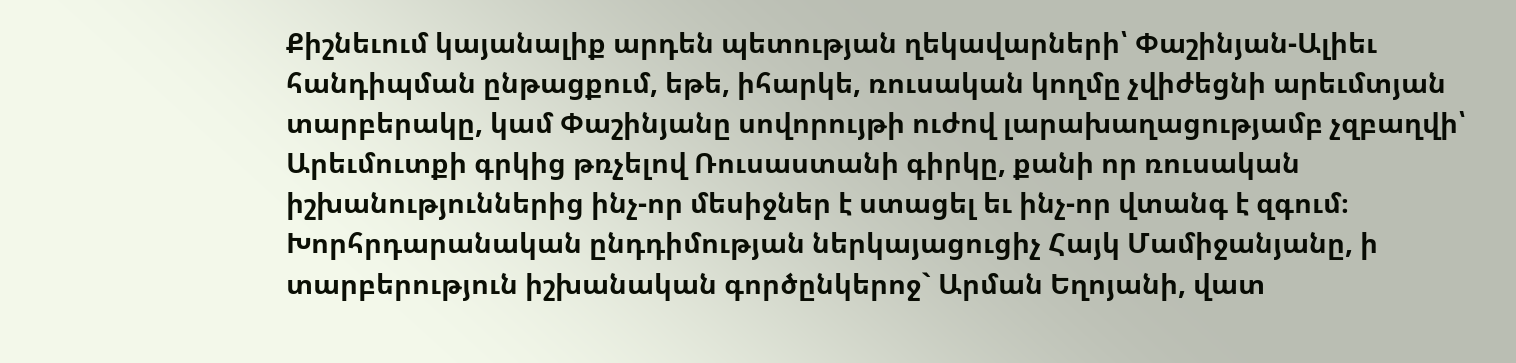Քիշնեւում կայանալիք արդեն պետության ղեկավարների՝ Փաշինյան-Ալիեւ հանդիպման ընթացքում, եթե, իհարկե, ռուսական կողմը չվիժեցնի արեւմտյան տարբերակը, կամ Փաշինյանը սովորույթի ուժով լարախաղացությամբ չզբաղվի՝ Արեւմուտքի գրկից թռչելով Ռուսաստանի գիրկը, քանի որ ռուսական իշխանություններից ինչ-որ մեսիջներ է ստացել եւ ինչ-որ վտանգ է զգում։
Խորհրդարանական ընդդիմության ներկայացուցիչ Հայկ Մամիջանյանը, ի տարբերություն իշխանական գործընկերոջ` Արման Եղոյանի, վատ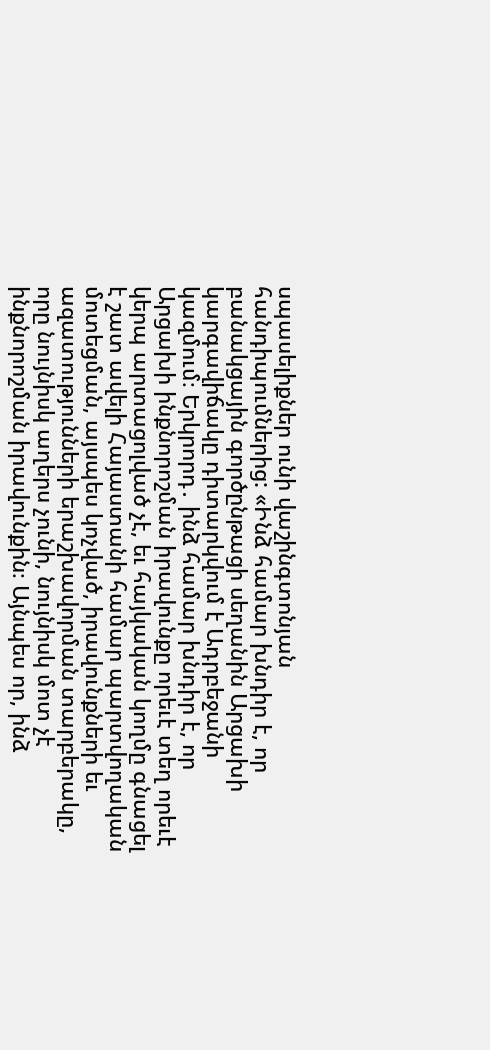սպասելիքներ ունի վաշինգտոնյան հանդիպումներից: «Ինձ համար խնդիր է, որ բանակցային գործընթացի սեղանին Արցախի կարգավիճակը դիտարկվում է Ադրբեջանի կազմում։ Երկրորդ․ ինձ համար խնդիր է, որ Արցախի ինքնորոշման իրավունքը որեւէ տեղ որեւէ կերպ արտացոլված չէ, եւ հայկական կողմը գնացել է շատ ավելի Հայաստանի համար պարտվողական մոտեցման, այսպես կոչված, իրավունքների եւ ազատությունների երաշխավորման տարբերակը, որը նույնիսկ աղերս չունի, նույնիսկ մոտ չէ ինքնորոշման իրավունքին։ Այնպես որ, ինձ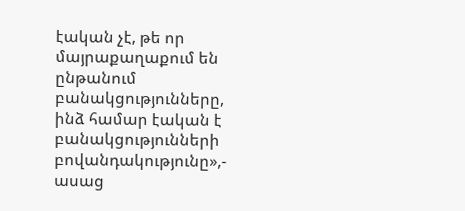էական չէ, թե որ մայրաքաղաքում են ընթանում բանակցությունները, ինձ համար էական է բանակցությունների բովանդակությունը»,- ասաց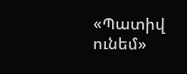«Պատիվ ունեմ»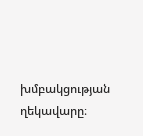խմբակցության ղեկավարը։